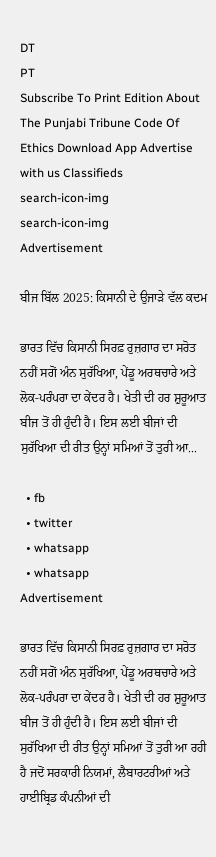DT
PT
Subscribe To Print Edition About The Punjabi Tribune Code Of Ethics Download App Advertise with us Classifieds
search-icon-img
search-icon-img
Advertisement

ਬੀਜ ਬਿੱਲ 2025: ਕਿਸਾਨੀ ਦੇ ਉਜਾੜੇ ਵੱਲ ਕਦਮ

ਭਾਰਤ ਵਿੱਚ ਕਿਸਾਨੀ ਸਿਰਫ਼ ਰੁਜ਼ਗਾਰ ਦਾ ਸਰੋਤ ਨਹੀਂ ਸਗੋਂ ਅੰਨ ਸੁਰੱਖਿਆ, ਪੇਂਡੂ ਅਰਥਚਾਰੇ ਅਤੇ ਲੋਕ-ਪਰੰਪਰਾ ਦਾ ਕੇਂਦਰ ਹੈ। ਖੇਤੀ ਦੀ ਹਰ ਸ਼ੁਰੂਆਤ ਬੀਜ ਤੋਂ ਹੀ ਹੁੰਦੀ ਹੈ। ਇਸ ਲਈ ਬੀਜਾਂ ਦੀ ਸੁਰੱਖਿਆ ਦੀ ਰੀਤ ਉਨ੍ਹਾਂ ਸਮਿਆਂ ਤੋਂ ਤੁਰੀ ਆ...

  • fb
  • twitter
  • whatsapp
  • whatsapp
Advertisement

ਭਾਰਤ ਵਿੱਚ ਕਿਸਾਨੀ ਸਿਰਫ਼ ਰੁਜ਼ਗਾਰ ਦਾ ਸਰੋਤ ਨਹੀਂ ਸਗੋਂ ਅੰਨ ਸੁਰੱਖਿਆ, ਪੇਂਡੂ ਅਰਥਚਾਰੇ ਅਤੇ ਲੋਕ-ਪਰੰਪਰਾ ਦਾ ਕੇਂਦਰ ਹੈ। ਖੇਤੀ ਦੀ ਹਰ ਸ਼ੁਰੂਆਤ ਬੀਜ ਤੋਂ ਹੀ ਹੁੰਦੀ ਹੈ। ਇਸ ਲਈ ਬੀਜਾਂ ਦੀ ਸੁਰੱਖਿਆ ਦੀ ਰੀਤ ਉਨ੍ਹਾਂ ਸਮਿਆਂ ਤੋਂ ਤੁਰੀ ਆ ਰਹੀ ਹੈ ਜਦੋਂ ਸਰਕਾਰੀ ਨਿਯਮਾਂ, ਲੈਬਾਰਟਰੀਆਂ ਅਤੇ ਹਾਈਬ੍ਰਿਡ ਕੰਪਨੀਆਂ ਦੀ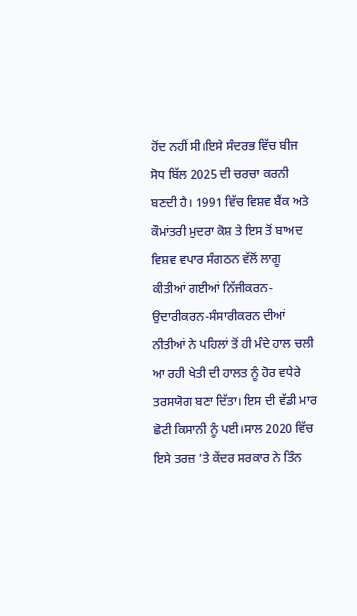ਹੋਂਦ ਨਹੀਂ ਸੀ।ਇਸੇ ਸੰਦਰਭ ਵਿੱਚ ਬੀਜ ਸੋਧ ਬਿੱਲ 2025 ਦੀ ਚਰਚਾ ਕਰਨੀ ਬਣਦੀ ਹੈ। 1991 ਵਿੱਚ ਵਿਸ਼ਵ ਬੈਂਕ ਅਤੇ ਕੌਮਾਂਤਰੀ ਮੁਦਰਾ ਕੋਸ਼ ਤੇ ਇਸ ਤੋਂ ਬਾਅਦ ਵਿਸ਼ਵ ਵਪਾਰ ਸੰਗਠਨ ਵੱਲੋਂ ਲਾਗੂ ਕੀਤੀਆਂ ਗਈਆਂ ਨਿੱਜੀਕਰਨ-ਉਦਾਰੀਕਰਨ-ਸੰਸਾਰੀਕਰਨ ਦੀਆਂ ਨੀਤੀਆਂ ਨੇ ਪਹਿਲਾਂ ਤੋਂ ਹੀ ਮੰਦੇ ਹਾਲ ਚਲੀ ਆ ਰਹੀ ਖੇਤੀ ਦੀ ਹਾਲਤ ਨੂੰ ਹੋਰ ਵਧੇਰੇ ਤਰਸਯੋਗ ਬਣਾ ਦਿੱਤਾ। ਇਸ ਦੀ ਵੱਡੀ ਮਾਰ ਛੋਟੀ ਕਿਸਾਨੀ ਨੂੰ ਪਈ।ਸਾਲ 2020 ਵਿੱਚ ਇਸੇ ਤਰਜ਼ ’ਤੇ ਕੇਂਦਰ ਸਰਕਾਰ ਨੇ ਤਿੰਨ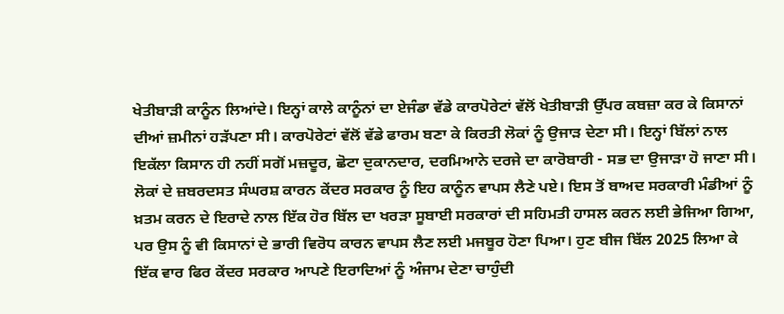ਖੇਤੀਬਾੜੀ ਕਾਨੂੰਨ ਲਿਆਂਦੇ। ਇਨ੍ਹਾਂ ਕਾਲੇ ਕਾਨੂੰਨਾਂ ਦਾ ਏਜੰਡਾ ਵੱਡੇ ਕਾਰਪੋਰੇਟਾਂ ਵੱਲੋਂ ਖੇਤੀਬਾੜੀ ਉੱਪਰ ਕਬਜ਼ਾ ਕਰ ਕੇ ਕਿਸਾਨਾਂ ਦੀਆਂ ਜ਼ਮੀਨਾਂ ਹੜੱਪਣਾ ਸੀ। ਕਾਰਪੋਰੇਟਾਂ ਵੱਲੋਂ ਵੱਡੇ ਫਾਰਮ ਬਣਾ ਕੇ ਕਿਰਤੀ ਲੋਕਾਂ ਨੂੰ ਉਜਾੜ ਦੇਣਾ ਸੀ। ਇਨ੍ਹਾਂ ਬਿੱਲਾਂ ਨਾਲ ਇਕੱਲਾ ਕਿਸਾਨ ਹੀ ਨਹੀਂ ਸਗੋਂ ਮਜ਼ਦੂਰ, ਛੋਟਾ ਦੁਕਾਨਦਾਰ, ਦਰਮਿਆਨੇ ਦਰਜੇ ਦਾ ਕਾਰੋਬਾਰੀ - ਸਭ ਦਾ ਉਜਾੜਾ ਹੋ ਜਾਣਾ ਸੀ। ਲੋਕਾਂ ਦੇ ਜ਼ਬਰਦਸਤ ਸੰਘਰਸ਼ ਕਾਰਨ ਕੇਂਦਰ ਸਰਕਾਰ ਨੂੰ ਇਹ ਕਾਨੂੰਨ ਵਾਪਸ ਲੈਣੇ ਪਏ। ਇਸ ਤੋਂ ਬਾਅਦ ਸਰਕਾਰੀ ਮੰਡੀਆਂ ਨੂੰ ਖ਼ਤਮ ਕਰਨ ਦੇ ਇਰਾਦੇ ਨਾਲ ਇੱਕ ਹੋਰ ਬਿੱਲ ਦਾ ਖਰੜਾ ਸੂਬਾਈ ਸਰਕਾਰਾਂ ਦੀ ਸਹਿਮਤੀ ਹਾਸਲ ਕਰਨ ਲਈ ਭੇਜਿਆ ਗਿਆ, ਪਰ ਉਸ ਨੂੰ ਵੀ ਕਿਸਾਨਾਂ ਦੇ ਭਾਰੀ ਵਿਰੋਧ ਕਾਰਨ ਵਾਪਸ ਲੈਣ ਲਈ ਮਜਬੂਰ ਹੋਣਾ ਪਿਆ। ਹੁਣ ਬੀਜ ਬਿੱਲ 2025 ਲਿਆ ਕੇ ਇੱਕ ਵਾਰ ਫਿਰ ਕੇਂਦਰ ਸਰਕਾਰ ਆਪਣੇ ਇਰਾਦਿਆਂ ਨੂੰ ਅੰਜਾਮ ਦੇਣਾ ਚਾਹੁੰਦੀ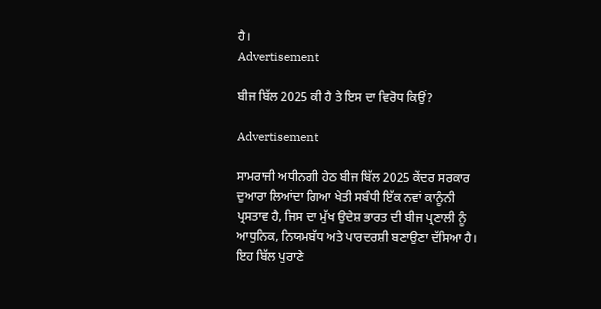ਹੈ।
Advertisement

ਬੀਜ ਬਿੱਲ 2025 ਕੀ ਹੈ ਤੇ ਇਸ ਦਾ ਵਿਰੋਧ ਕਿਉਂ?

Advertisement

ਸਾਮਰਾਜੀ ਅਧੀਨਗੀ ਹੇਠ ਬੀਜ ਬਿੱਲ 2025 ਕੇਂਦਰ ਸਰਕਾਰ ਦੁਆਰਾ ਲਿਆਂਦਾ ਗਿਆ ਖੇਤੀ ਸਬੰਧੀ ਇੱਕ ਨਵਾਂ ਕਾਨੂੰਨੀ ਪ੍ਰਸਤਾਵ ਹੈ, ਜਿਸ ਦਾ ਮੁੱਖ ਉਦੇਸ਼ ਭਾਰਤ ਦੀ ਬੀਜ ਪ੍ਰਣਾਲੀ ਨੂੰ ਆਧੁਨਿਕ, ਨਿਯਮਬੱਧ ਅਤੇ ਪਾਰਦਰਸ਼ੀ ਬਣਾਉਣਾ ਦੱਸਿਆ ਹੈ। ਇਹ ਬਿੱਲ ਪੁਰਾਣੇ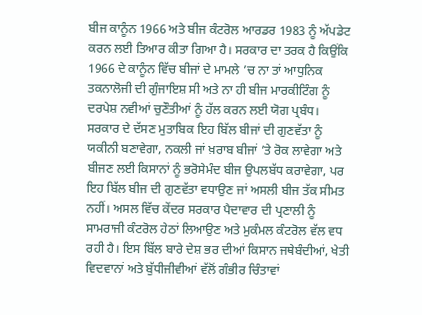ਬੀਜ ਕਾਨੂੰਨ 1966 ਅਤੇ ਬੀਜ ਕੰਟਰੋਲ ਆਰਡਰ 1983 ਨੂੰ ਅੱਪਡੇਟ ਕਰਨ ਲਈ ਤਿਆਰ ਕੀਤਾ ਗਿਆ ਹੈ। ਸਰਕਾਰ ਦਾ ਤਰਕ ਹੈ ਕਿਉਂਕਿ 1966 ਦੇ ਕਾਨੂੰਨ ਵਿੱਚ ਬੀਜਾਂ ਦੇ ਮਾਮਲੇ ’ਚ ਨਾ ਤਾਂ ਆਧੁਨਿਕ ਤਕਨਾਲੋਜੀ ਦੀ ਗੁੰਜਾਇਸ਼ ਸੀ ਅਤੇ ਨਾ ਹੀ ਬੀਜ ਮਾਰਕੀਟਿੰਗ ਨੂੰ ਦਰਪੇਸ਼ ਨਵੀਆਂ ਚੁਣੌਤੀਆਂ ਨੂੰ ਹੱਲ ਕਰਨ ਲਈ ਯੋਗ ਪ੍ਰਬੰਧ। ਸਰਕਾਰ ਦੇ ਦੱਸਣ ਮੁਤਾਬਿਕ ਇਹ ਬਿੱਲ ਬੀਜਾਂ ਦੀ ਗੁਣਵੱਤਾ ਨੂੰ ਯਕੀਨੀ ਬਣਾਵੇਗਾ, ਨਕਲੀ ਜਾਂ ਖ਼ਰਾਬ ਬੀਜਾਂ ’ਤੇ ਰੋਕ ਲਾਵੇਗਾ ਅਤੇ ਬੀਜਣ ਲਈ ਕਿਸਾਨਾਂ ਨੂੰ ਭਰੋਸੇਮੰਦ ਬੀਜ ਉਪਲਬੱਧ ਕਰਾਵੇਗਾ, ਪਰ ਇਹ ਬਿੱਲ ਬੀਜ ਦੀ ਗੁਣਵੱਤਾ ਵਧਾਉਣ ਜਾਂ ਅਸਲੀ ਬੀਜ ਤੱਕ ਸੀਮਤ ਨਹੀਂ। ਅਸਲ ਵਿੱਚ ਕੇਂਦਰ ਸਰਕਾਰ ਪੈਦਾਵਾਰ ਦੀ ਪ੍ਰਣਾਲੀ ਨੂੰ ਸਾਮਰਾਜੀ ਕੰਟਰੋਲ ਹੇਠਾਂ ਲਿਆਉਣ ਅਤੇ ਮੁਕੰਮਲ ਕੰਟਰੋਲ ਵੱਲ ਵਧ ਰਹੀ ਹੈ। ਇਸ ਬਿੱਲ ਬਾਰੇ ਦੇਸ਼ ਭਰ ਦੀਆਂ ਕਿਸਾਨ ਜਥੇਬੰਦੀਆਂ, ਖੇਤੀ ਵਿਦਵਾਨਾਂ ਅਤੇ ਬੁੱਧੀਜੀਵੀਆਂ ਵੱਲੋਂ ਗੰਭੀਰ ਚਿੰਤਾਵਾਂ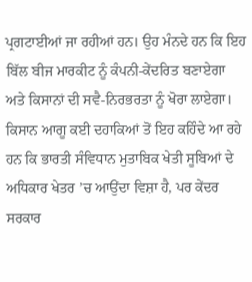ਪ੍ਰਗਟਾਈਆਂ ਜਾ ਰਹੀਆਂ ਹਨ। ਉਹ ਮੰਨਦੇ ਹਨ ਕਿ ਇਹ ਬਿੱਲ ਬੀਜ ਮਾਰਕੀਟ ਨੂੰ ਕੰਪਨੀ-ਕੇਂਦਰਿਤ ਬਣਾਏਗਾ ਅਤੇ ਕਿਸਾਨਾਂ ਦੀ ਸਵੈ-ਨਿਰਭਰਤਾ ਨੂੰ ਖੋਰਾ ਲਾਏਗਾ। ਕਿਸਾਨ ਆਗੂ ਕਈ ਦਹਾਕਿਆਂ ਤੋਂ ਇਹ ਕਹਿੰਦੇ ਆ ਰਹੇ ਹਨ ਕਿ ਭਾਰਤੀ ਸੰਵਿਧਾਨ ਮੁਤਾਬਿਕ ਖੇਤੀ ਸੂਬਿਆਂ ਦੇ ਅਧਿਕਾਰ ਖੇਤਰ ’ਚ ਆਉਂਦਾ ਵਿਸ਼ਾ ਹੈ, ਪਰ ਕੇਂਦਰ ਸਰਕਾਰ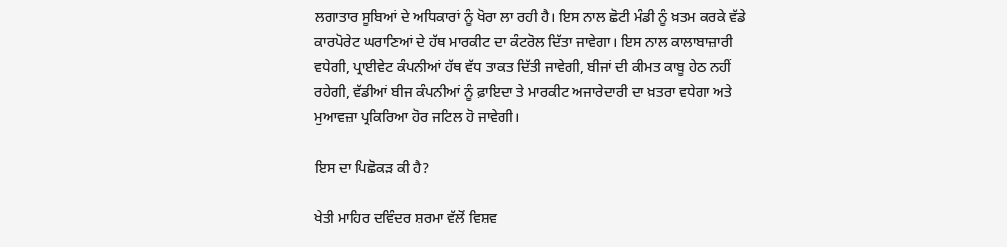ਲਗਾਤਾਰ ਸੂਬਿਆਂ ਦੇ ਅਧਿਕਾਰਾਂ ਨੂੰ ਖੋਰਾ ਲਾ ਰਹੀ ਹੈ। ਇਸ ਨਾਲ ਛੋਟੀ ਮੰਡੀ ਨੂੰ ਖ਼ਤਮ ਕਰਕੇ ਵੱਡੇ ਕਾਰਪੋਰੇਟ ਘਰਾਣਿਆਂ ਦੇ ਹੱਥ ਮਾਰਕੀਟ ਦਾ ਕੰਟਰੋਲ ਦਿੱਤਾ ਜਾਵੇਗਾ। ਇਸ ਨਾਲ ਕਾਲਾਬਾਜ਼ਾਰੀ ਵਧੇਗੀ, ਪ੍ਰਾਈਵੇਟ ਕੰਪਨੀਆਂ ਹੱਥ ਵੱਧ ਤਾਕਤ ਦਿੱਤੀ ਜਾਵੇਗੀ, ਬੀਜਾਂ ਦੀ ਕੀਮਤ ਕਾਬੂ ਹੇਠ ਨਹੀਂ ਰਹੇਗੀ, ਵੱਡੀਆਂ ਬੀਜ ਕੰਪਨੀਆਂ ਨੂੰ ਫ਼ਾਇਦਾ ਤੇ ਮਾਰਕੀਟ ਅਜਾਰੇਦਾਰੀ ਦਾ ਖ਼ਤਰਾ ਵਧੇਗਾ ਅਤੇ ਮੁਆਵਜ਼ਾ ਪ੍ਰਕਿਰਿਆ ਹੋਰ ਜਟਿਲ ਹੋ ਜਾਵੇਗੀ।

ਇਸ ਦਾ ਪਿਛੋਕੜ ਕੀ ਹੈ?

ਖੇਤੀ ਮਾਹਿਰ ਦਵਿੰਦਰ ਸ਼ਰਮਾ ਵੱਲੋਂ ਵਿਸ਼ਵ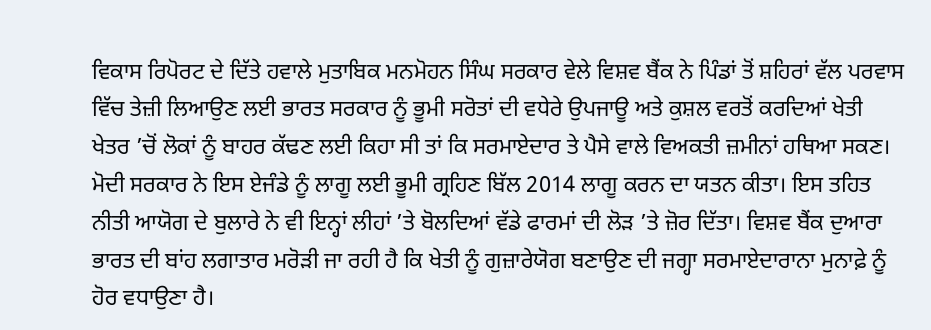ਵਿਕਾਸ ਰਿਪੋਰਟ ਦੇ ਦਿੱਤੇ ਹਵਾਲੇ ਮੁਤਾਬਿਕ ਮਨਮੋਹਨ ਸਿੰਘ ਸਰਕਾਰ ਵੇਲੇ ਵਿਸ਼ਵ ਬੈਂਕ ਨੇ ਪਿੰਡਾਂ ਤੋਂ ਸ਼ਹਿਰਾਂ ਵੱਲ ਪਰਵਾਸ ਵਿੱਚ ਤੇਜ਼ੀ ਲਿਆਉਣ ਲਈ ਭਾਰਤ ਸਰਕਾਰ ਨੂੰ ਭੂਮੀ ਸਰੋਤਾਂ ਦੀ ਵਧੇਰੇ ਉਪਜਾਊ ਅਤੇ ਕੁਸ਼ਲ ਵਰਤੋਂ ਕਰਦਿਆਂ ਖੇਤੀ ਖੇਤਰ ’ਚੋਂ ਲੋਕਾਂ ਨੂੰ ਬਾਹਰ ਕੱਢਣ ਲਈ ਕਿਹਾ ਸੀ ਤਾਂ ਕਿ ਸਰਮਾਏਦਾਰ ਤੇ ਪੈਸੇ ਵਾਲੇ ਵਿਅਕਤੀ ਜ਼ਮੀਨਾਂ ਹਥਿਆ ਸਕਣ। ਮੋਦੀ ਸਰਕਾਰ ਨੇ ਇਸ ਏਜੰਡੇ ਨੂੰ ਲਾਗੂ ਲਈ ਭੂਮੀ ਗ੍ਰਹਿਣ ਬਿੱਲ 2014 ਲਾਗੂ ਕਰਨ ਦਾ ਯਤਨ ਕੀਤਾ। ਇਸ ਤਹਿਤ ਨੀਤੀ ਆਯੋਗ ਦੇ ਬੁਲਾਰੇ ਨੇ ਵੀ ਇਨ੍ਹਾਂ ਲੀਹਾਂ ’ਤੇ ਬੋਲਦਿਆਂ ਵੱਡੇ ਫਾਰਮਾਂ ਦੀ ਲੋੜ ’ਤੇ ਜ਼ੋਰ ਦਿੱਤਾ। ਵਿਸ਼ਵ ਬੈਂਕ ਦੁਆਰਾ ਭਾਰਤ ਦੀ ਬਾਂਹ ਲਗਾਤਾਰ ਮਰੋੜੀ ਜਾ ਰਹੀ ਹੈ ਕਿ ਖੇਤੀ ਨੂੰ ਗੁਜ਼ਾਰੇਯੋਗ ਬਣਾਉਣ ਦੀ ਜਗ੍ਹਾ ਸਰਮਾਏਦਾਰਾਨਾ ਮੁਨਾਫ਼ੇ ਨੂੰ ਹੋਰ ਵਧਾਉਣਾ ਹੈ।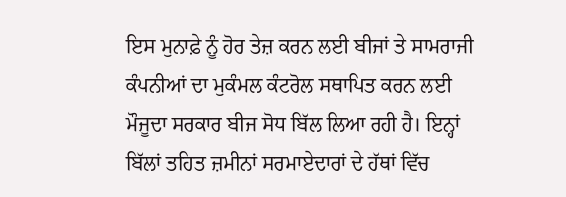ਇਸ ਮੁਨਾਫ਼ੇ ਨੂੰ ਹੋਰ ਤੇਜ਼ ਕਰਨ ਲਈ ਬੀਜਾਂ ਤੇ ਸਾਮਰਾਜੀ ਕੰਪਨੀਆਂ ਦਾ ਮੁਕੰਮਲ ਕੰਟਰੋਲ ਸਥਾਪਿਤ ਕਰਨ ਲਈ ਮੌਜੂਦਾ ਸਰਕਾਰ ਬੀਜ ਸੋਧ ਬਿੱਲ ਲਿਆ ਰਹੀ ਹੈ। ਇਨ੍ਹਾਂ ਬਿੱਲਾਂ ਤਹਿਤ ਜ਼ਮੀਨਾਂ ਸਰਮਾਏਦਾਰਾਂ ਦੇ ਹੱਥਾਂ ਵਿੱਚ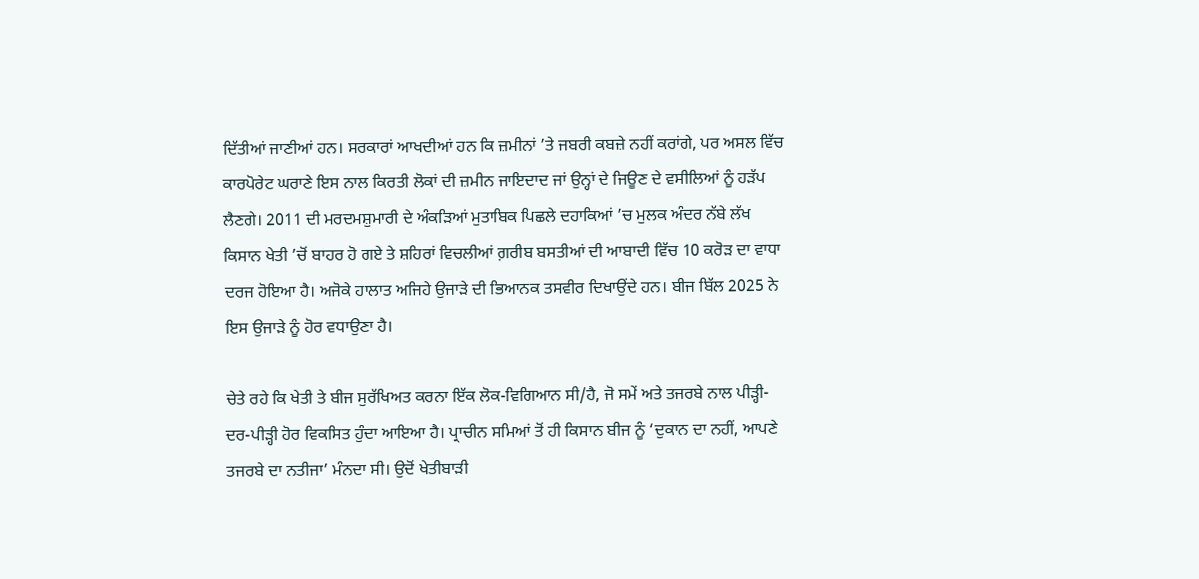ਦਿੱਤੀਆਂ ਜਾਣੀਆਂ ਹਨ। ਸਰਕਾਰਾਂ ਆਖਦੀਆਂ ਹਨ ਕਿ ਜ਼ਮੀਨਾਂ ’ਤੇ ਜਬਰੀ ਕਬਜ਼ੇ ਨਹੀਂ ਕਰਾਂਗੇ, ਪਰ ਅਸਲ ਵਿੱਚ ਕਾਰਪੋਰੇਟ ਘਰਾਣੇ ਇਸ ਨਾਲ ਕਿਰਤੀ ਲੋਕਾਂ ਦੀ ਜ਼ਮੀਨ ਜਾਇਦਾਦ ਜਾਂ ਉਨ੍ਹਾਂ ਦੇ ਜਿਊਣ ਦੇ ਵਸੀਲਿਆਂ ਨੂੰ ਹੜੱਪ ਲੈਣਗੇ। 2011 ਦੀ ਮਰਦਮਸ਼ੁਮਾਰੀ ਦੇ ਅੰਕੜਿਆਂ ਮੁਤਾਬਿਕ ਪਿਛਲੇ ਦਹਾਕਿਆਂ ’ਚ ਮੁਲਕ ਅੰਦਰ ਨੱਬੇ ਲੱਖ ਕਿਸਾਨ ਖੇਤੀ ’ਚੋਂ ਬਾਹਰ ਹੋ ਗਏ ਤੇ ਸ਼ਹਿਰਾਂ ਵਿਚਲੀਆਂ ਗ਼ਰੀਬ ਬਸਤੀਆਂ ਦੀ ਆਬਾਦੀ ਵਿੱਚ 10 ਕਰੋੜ ਦਾ ਵਾਧਾ ਦਰਜ ਹੋਇਆ ਹੈ। ਅਜੋਕੇ ਹਾਲਾਤ ਅਜਿਹੇ ਉਜਾੜੇ ਦੀ ਭਿਆਨਕ ਤਸਵੀਰ ਦਿਖਾਉਂਦੇ ਹਨ। ਬੀਜ ਬਿੱਲ 2025 ਨੇ ਇਸ ਉਜਾੜੇ ਨੂੰ ਹੋਰ ਵਧਾਉਣਾ ਹੈ।

ਚੇਤੇ ਰਹੇ ਕਿ ਖੇਤੀ ਤੇ ਬੀਜ ਸੁਰੱਖਿਅਤ ਕਰਨਾ ਇੱਕ ਲੋਕ-ਵਿਗਿਆਨ ਸੀ/ਹੈ, ਜੋ ਸਮੇਂ ਅਤੇ ਤਜਰਬੇ ਨਾਲ ਪੀੜ੍ਹੀ-ਦਰ-ਪੀੜ੍ਹੀ ਹੋਰ ਵਿਕਸਿਤ ਹੁੰਦਾ ਆਇਆ ਹੈ। ਪ੍ਰਾਚੀਨ ਸਮਿਆਂ ਤੋਂ ਹੀ ਕਿਸਾਨ ਬੀਜ ਨੂੰ ‘ਦੁਕਾਨ ਦਾ ਨਹੀਂ, ਆਪਣੇ ਤਜਰਬੇ ਦਾ ਨਤੀਜਾ’ ਮੰਨਦਾ ਸੀ। ਉਦੋਂ ਖੇਤੀਬਾੜੀ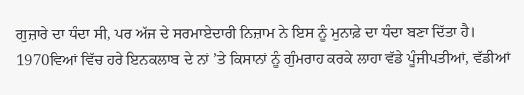ਗੁਜ਼ਾਰੇ ਦਾ ਧੰਦਾ ਸੀ, ਪਰ ਅੱਜ ਦੇ ਸਰਮਾਏਦਾਰੀ ਨਿਜ਼ਾਮ ਨੇ ਇਸ ਨੂੰ ਮੁਨਾਫ਼ੇ ਦਾ ਧੰਦਾ ਬਣਾ ਦਿੱਤਾ ਹੈ। 1970ਵਿਆਂ ਵਿੱਚ ਹਰੇ ਇਨਕਲਾਬ ਦੇ ਨਾਂ ’ਤੇ ਕਿਸਾਨਾਂ ਨੂੰ ਗੁੰਮਰਾਹ ਕਰਕੇ ਲਾਹਾ ਵੱਡੇ ਪੂੰਜੀਪਤੀਆਂ, ਵੱਡੀਆਂ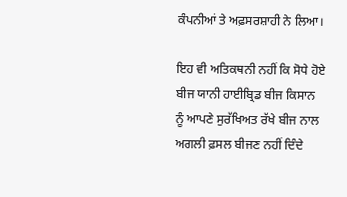ਕੰਪਨੀਆਂ ਤੇ ਅਫ਼ਸਰਸ਼ਾਹੀ ਨੇ ਲਿਆ।

ਇਹ ਵੀ ਅਤਿਕਥਨੀ ਨਹੀਂ ਕਿ ਸੋਧੇ ਹੋਏ ਬੀਜ ਯਾਨੀ ਹਾਈਬ੍ਰਿਡ ਬੀਜ ਕਿਸਾਨ ਨੂੰ ਆਪਣੇ ਸੁਰੱਖਿਅਤ ਰੱਖੇ ਬੀਜ ਨਾਲ ਅਗਲੀ ਫ਼ਸਲ ਬੀਜਣ ਨਹੀਂ ਦਿੰਦੇ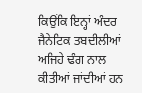ਕਿਉਂਕਿ ਇਨ੍ਹਾਂ ਅੰਦਰ ਜੈਨੇਟਿਕ ਤਬਦੀਲੀਆਂ ਅਜਿਹੇ ਢੰਗ ਨਾਲ ਕੀਤੀਆਂ ਜਾਂਦੀਆਂ ਹਨ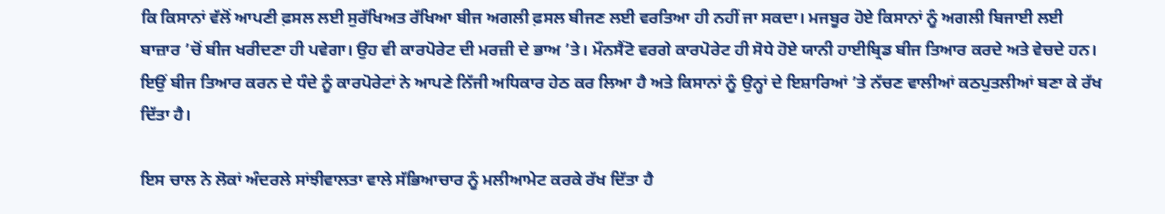ਕਿ ਕਿਸਾਨਾਂ ਵੱਲੋਂ ਆਪਣੀ ਫ਼ਸਲ ਲਈ ਸੁਰੱਖਿਅਤ ਰੱਖਿਆ ਬੀਜ ਅਗਲੀ ਫ਼ਸਲ ਬੀਜਣ ਲਈ ਵਰਤਿਆ ਹੀ ਨਹੀਂ ਜਾ ਸਕਦਾ। ਮਜਬੂਰ ਹੋਏ ਕਿਸਾਨਾਂ ਨੂੰ ਅਗਲੀ ਬਿਜਾਈ ਲਈ ਬਾਜ਼ਾਰ ’ਚੋਂ ਬੀਜ ਖਰੀਦਣਾ ਹੀ ਪਵੇਗਾ। ਉਹ ਵੀ ਕਾਰਪੋਰੇਟ ਦੀ ਮਰਜ਼ੀ ਦੇ ਭਾਅ ’ਤੇ। ਮੌਨਸੈਂਟੋ ਵਰਗੇ ਕਾਰਪੋਰੇਟ ਹੀ ਸੋਧੇ ਹੋਏ ਯਾਨੀ ਹਾਈਬ੍ਰਿਡ ਬੀਜ ਤਿਆਰ ਕਰਦੇ ਅਤੇ ਵੇਚਦੇ ਹਨ। ਇਉਂ ਬੀਜ ਤਿਆਰ ਕਰਨ ਦੇ ਧੰਦੇ ਨੂੰ ਕਾਰਪੋਰੇਟਾਂ ਨੇ ਆਪਣੇ ਨਿੱਜੀ ਅਧਿਕਾਰ ਹੇਠ ਕਰ ਲਿਆ ਹੈ ਅਤੇ ਕਿਸਾਨਾਂ ਨੂੰ ਉਨ੍ਹਾਂ ਦੇ ਇਸ਼ਾਰਿਆਂ ’ਤੇ ਨੱਚਣ ਵਾਲੀਆਂ ਕਠਪੁਤਲੀਆਂ ਬਣਾ ਕੇ ਰੱਖ ਦਿੱਤਾ ਹੈ।

ਇਸ ਚਾਲ ਨੇ ਲੋਕਾਂ ਅੰਦਰਲੇ ਸਾਂਝੀਵਾਲਤਾ ਵਾਲੇ ਸੱਭਿਆਚਾਰ ਨੂੰ ਮਲੀਆਮੇਟ ਕਰਕੇ ਰੱਖ ਦਿੱਤਾ ਹੈ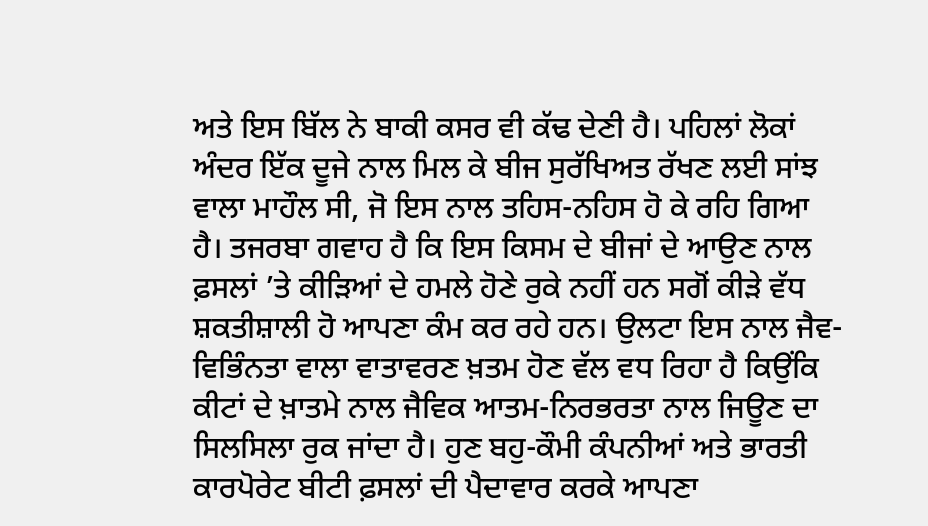ਅਤੇ ਇਸ ਬਿੱਲ ਨੇ ਬਾਕੀ ਕਸਰ ਵੀ ਕੱਢ ਦੇਣੀ ਹੈ। ਪਹਿਲਾਂ ਲੋਕਾਂ ਅੰਦਰ ਇੱਕ ਦੂਜੇ ਨਾਲ ਮਿਲ ਕੇ ਬੀਜ ਸੁਰੱਖਿਅਤ ਰੱਖਣ ਲਈ ਸਾਂਝ ਵਾਲਾ ਮਾਹੌਲ ਸੀ, ਜੋ ਇਸ ਨਾਲ ਤਹਿਸ-ਨਹਿਸ ਹੋ ਕੇ ਰਹਿ ਗਿਆ ਹੈ। ਤਜਰਬਾ ਗਵਾਹ ਹੈ ਕਿ ਇਸ ਕਿਸਮ ਦੇ ਬੀਜਾਂ ਦੇ ਆਉਣ ਨਾਲ ਫ਼ਸਲਾਂ ’ਤੇ ਕੀੜਿਆਂ ਦੇ ਹਮਲੇ ਹੋਣੇ ਰੁਕੇ ਨਹੀਂ ਹਨ ਸਗੋਂ ਕੀੜੇ ਵੱਧ ਸ਼ਕਤੀਸ਼ਾਲੀ ਹੋ ਆਪਣਾ ਕੰਮ ਕਰ ਰਹੇ ਹਨ। ਉਲਟਾ ਇਸ ਨਾਲ ਜੈਵ-ਵਿਭਿੰਨਤਾ ਵਾਲਾ ਵਾਤਾਵਰਣ ਖ਼ਤਮ ਹੋਣ ਵੱਲ ਵਧ ਰਿਹਾ ਹੈ ਕਿਉਂਕਿ ਕੀਟਾਂ ਦੇ ਖ਼ਾਤਮੇ ਨਾਲ ਜੈਵਿਕ ਆਤਮ-ਨਿਰਭਰਤਾ ਨਾਲ ਜਿਊਣ ਦਾ ਸਿਲਸਿਲਾ ਰੁਕ ਜਾਂਦਾ ਹੈ। ਹੁਣ ਬਹੁ-ਕੌਮੀ ਕੰਪਨੀਆਂ ਅਤੇ ਭਾਰਤੀ ਕਾਰਪੋਰੇਟ ਬੀਟੀ ਫ਼ਸਲਾਂ ਦੀ ਪੈਦਾਵਾਰ ਕਰਕੇ ਆਪਣਾ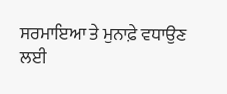ਸਰਮਾਇਆ ਤੇ ਮੁਨਾਫ਼ੇ ਵਧਾਉਣ ਲਈ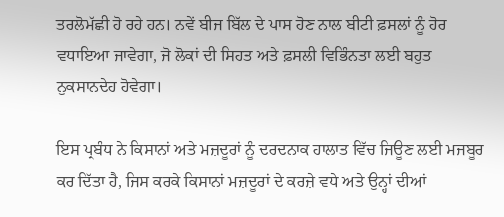ਤਰਲੋਮੱਛੀ ਹੋ ਰਹੇ ਹਨ। ਨਵੇਂ ਬੀਜ ਬਿੱਲ ਦੇ ਪਾਸ ਹੋਣ ਨਾਲ ਬੀਟੀ ਫ਼ਸਲਾਂ ਨੂੰ ਹੋਰ ਵਧਾਇਆ ਜਾਵੇਗਾ, ਜੋ ਲੋਕਾਂ ਦੀ ਸਿਹਤ ਅਤੇ ਫ਼ਸਲੀ ਵਿਭਿੰਨਤਾ ਲਈ ਬਹੁਤ ਨੁਕਸਾਨਦੇਹ ਹੋਵੇਗਾ।

ਇਸ ਪ੍ਰਬੰਧ ਨੇ ਕਿਸਾਨਾਂ ਅਤੇ ਮਜ਼ਦੂਰਾਂ ਨੂੰ ਦਰਦਨਾਕ ਹਾਲਾਤ ਵਿੱਚ ਜਿਊਣ ਲਈ ਮਜਬੂਰ ਕਰ ਦਿੱਤਾ ਹੈ, ਜਿਸ ਕਰਕੇ ਕਿਸਾਨਾਂ ਮਜ਼ਦੂਰਾਂ ਦੇ ਕਰਜ਼ੇ ਵਧੇ ਅਤੇ ਉਨ੍ਹਾਂ ਦੀਆਂ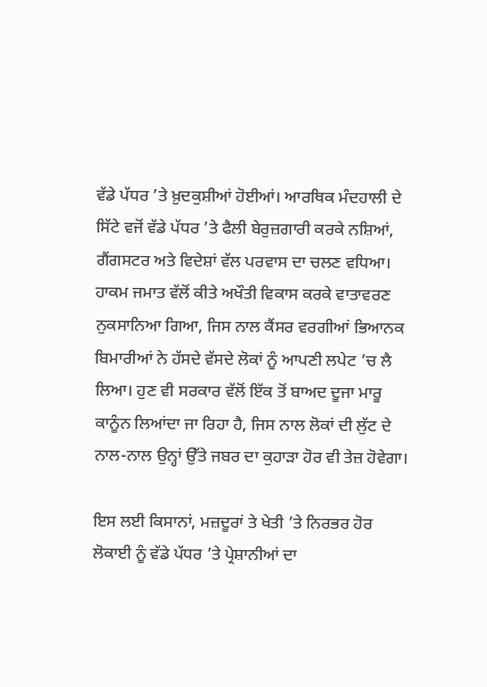ਵੱਡੇ ਪੱਧਰ ’ਤੇ ਖ਼ੁਦਕੁਸ਼ੀਆਂ ਹੋਈਆਂ। ਆਰਥਿਕ ਮੰਦਹਾਲੀ ਦੇ ਸਿੱਟੇ ਵਜੋਂ ਵੱਡੇ ਪੱਧਰ ’ਤੇ ਫੈਲੀ ਬੇਰੁਜ਼ਗਾਰੀ ਕਰਕੇ ਨਸ਼ਿਆਂ, ਗੈਂਗਸਟਰ ਅਤੇ ਵਿਦੇਸ਼ਾਂ ਵੱਲ ਪਰਵਾਸ ਦਾ ਚਲਣ ਵਧਿਆ। ਹਾਕਮ ਜਮਾਤ ਵੱਲੋਂ ਕੀਤੇ ਅਖੌਤੀ ਵਿਕਾਸ ਕਰਕੇ ਵਾਤਾਵਰਣ ਨੁਕਸਾਨਿਆ ਗਿਆ, ਜਿਸ ਨਾਲ ਕੈਂਸਰ ਵਰਗੀਆਂ ਭਿਆਨਕ ਬਿਮਾਰੀਆਂ ਨੇ ਹੱਸਦੇ ਵੱਸਦੇ ਲੋਕਾਂ ਨੂੰ ਆਪਣੀ ਲਪੇਟ ’ਚ ਲੈ ਲਿਆ। ਹੁਣ ਵੀ ਸਰਕਾਰ ਵੱਲੋਂ ਇੱਕ ਤੋਂ ਬਾਅਦ ਦੂਜਾ ਮਾਰੂ ਕਾਨੂੰਨ ਲਿਆਂਦਾ ਜਾ ਰਿਹਾ ਹੈ, ਜਿਸ ਨਾਲ ਲੋਕਾਂ ਦੀ ਲੁੱਟ ਦੇ ਨਾਲ-ਨਾਲ ਉਨ੍ਹਾਂ ਉੱਤੇ ਜਬਰ ਦਾ ਕੁਹਾੜਾ ਹੋਰ ਵੀ ਤੇਜ਼ ਹੋਵੇਗਾ।

ਇਸ ਲਈ ਕਿਸਾਨਾਂ, ਮਜ਼ਦੂਰਾਂ ਤੇ ਖੇਤੀ ’ਤੇ ਨਿਰਭਰ ਹੋਰ ਲੋਕਾਈ ਨੂੰ ਵੱਡੇ ਪੱਧਰ ’ਤੇ ਪ੍ਰੇਸ਼ਾਨੀਆਂ ਦਾ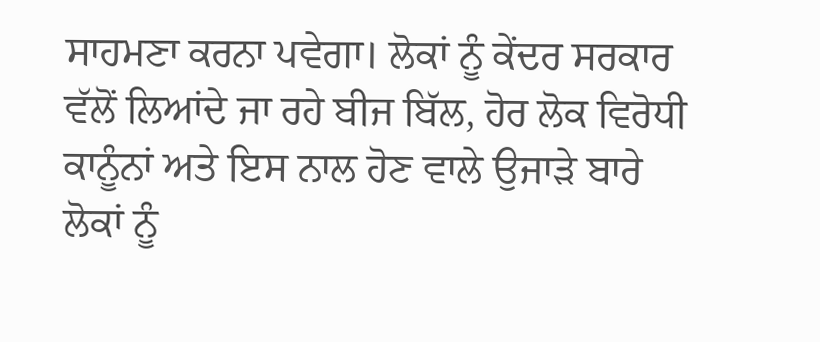ਸਾਹਮਣਾ ਕਰਨਾ ਪਵੇਗਾ। ਲੋਕਾਂ ਨੂੰ ਕੇਂਦਰ ਸਰਕਾਰ ਵੱਲੋਂ ਲਿਆਂਦੇ ਜਾ ਰਹੇ ਬੀਜ ਬਿੱਲ, ਹੋਰ ਲੋਕ ਵਿਰੋਧੀ ਕਾਨੂੰਨਾਂ ਅਤੇ ਇਸ ਨਾਲ ਹੋਣ ਵਾਲੇ ਉਜਾੜੇ ਬਾਰੇ ਲੋਕਾਂ ਨੂੰ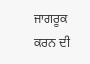ਜਾਗਰੂਕ ਕਰਨ ਦੀ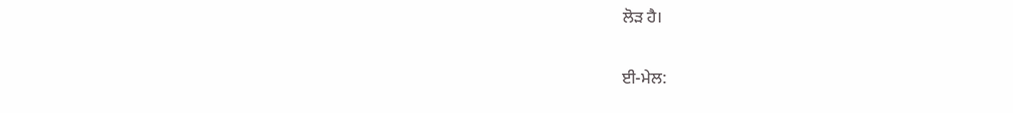ਲੋੜ ਹੈ।

ਈ-ਮੇਲ: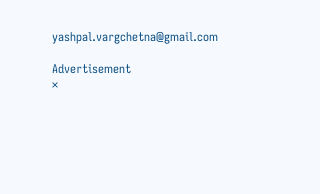yashpal.vargchetna@gmail.com

Advertisement
×